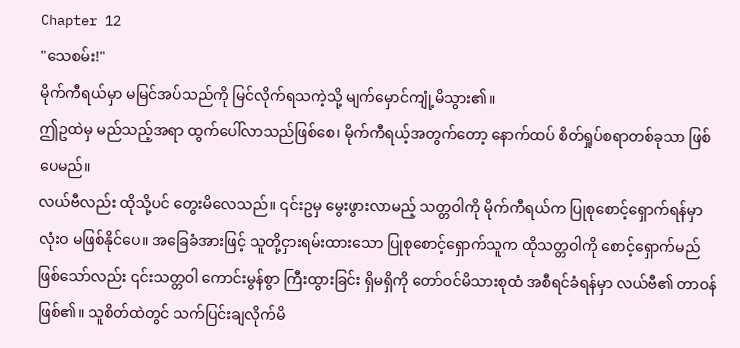Chapter 12
"သေစမ်း!"
မိုက်ကီရယ်မှာ မမြင်အပ်သည်ကို မြင်လိုက်ရသကဲ့သို့ မျက်မှောင်ကျုံ့မိသွား၏။
ဤဥထဲမှ မည်သည့်အရာ ထွက်ပေါ်လာသည်ဖြစ်စေ၊ မိုက်ကီရယ့်အတွက်တော့ နောက်ထပ် စိတ်ရှုပ်စရာတစ်ခုသာ ဖြစ်ပေမည်။
လယ်ဗီလည်း ထိုသို့ပင် တွေးမိလေသည်။ ၎င်းဥမှ မွေးဖွားလာမည့် သတ္တဝါကို မိုက်ကီရယ်က ပြုစုစောင့်ရှောက်ရန်မှာ လုံးဝ မဖြစ်နိုင်ပေ။ အခြေခံအားဖြင့် သူတို့ငှားရမ်းထားသော ပြုစုစောင့်ရှောက်သူက ထိုသတ္တဝါကို စောင့်ရှောက်မည် ဖြစ်သော်လည်း ၎င်းသတ္တဝါ ကောင်းမွန်စွာ ကြီးထွားခြင်း ရှိမရှိကို တော်ဝင်မိသားစုထံ အစီရင်ခံရန်မှာ လယ်ဗီ၏ တာဝန်ဖြစ်၏။ သူစိတ်ထဲတွင် သက်ပြင်းချလိုက်မိ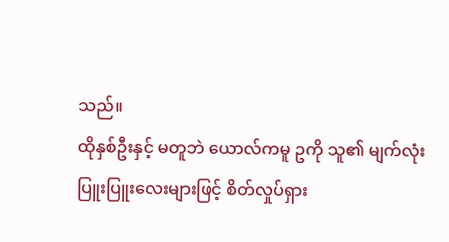သည်။
ထိုနှစ်ဦးနှင့် မတူဘဲ ယောလ်ကမူ ဥကို သူ၏ မျက်လုံးပြူးပြူးလေးများဖြင့် စိတ်လှုပ်ရှား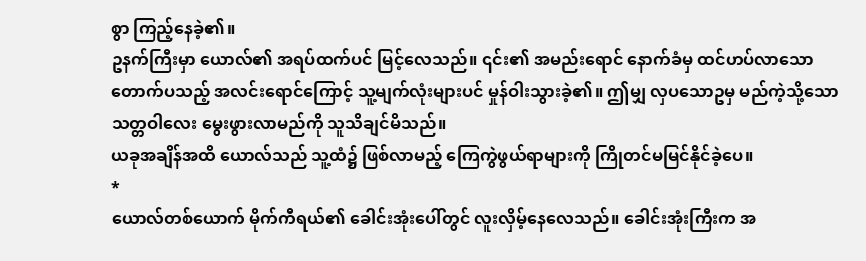စွာ ကြည့်နေခဲ့၏။
ဥနက်ကြီးမှာ ယောလ်၏ အရပ်ထက်ပင် မြင့်လေသည်။ ၎င်း၏ အမည်းရောင် နောက်ခံမှ ထင်ဟပ်လာသော တောက်ပသည့် အလင်းရောင်ကြောင့် သူ့မျက်လုံးများပင် မှုန်ဝါးသွားခဲ့၏။ ဤမျှ လှပသောဥမှ မည်ကဲ့သို့သော သတ္တဝါလေး မွေးဖွားလာမည်ကို သူသိချင်မိသည်။
ယခုအချိန်အထိ ယောလ်သည် သူ့ထံ၌ ဖြစ်လာမည့် ကြေကွဲဖွယ်ရာများကို ကြိုတင်မမြင်နိုင်ခဲ့ပေ။
*
ယောလ်တစ်ယောက် မိုက်ကီရယ်၏ ခေါင်းအုံးပေါ်တွင် လူးလှိမ့်နေလေသည်။ ခေါင်းအုံးကြီးက အ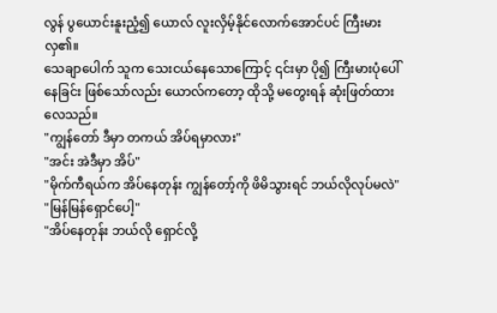လွန် ပွယောင်းနူးညံ့၍ ယောလ် လူးလှိမ့်နိုင်လောက်အောင်ပင် ကြီးမားလှ၏။
သေချာပေါက် သူက သေးငယ်နေသောကြောင့် ၎င်းမှာ ပို၍ ကြီးမားပုံပေါ်နေခြင်း ဖြစ်သော်လည်း ယောလ်ကတော့ ထိုသို့ မတွေးရန် ဆုံးဖြတ်ထားလေသည်။
"ကျွန်တော် ဒီမှာ တကယ် အိပ်ရမှာလား"
"အင်း အဲဒီမှာ အိပ်"
"မိုက်ကီရယ်က အိပ်နေတုန်း ကျွန်တော့်ကို ဖိမိသွားရင် ဘယ်လိုလုပ်မလဲ"
"မြန်မြန်ရှောင်ပေါ့"
"အိပ်နေတုန်း ဘယ်လို ရှောင်လို့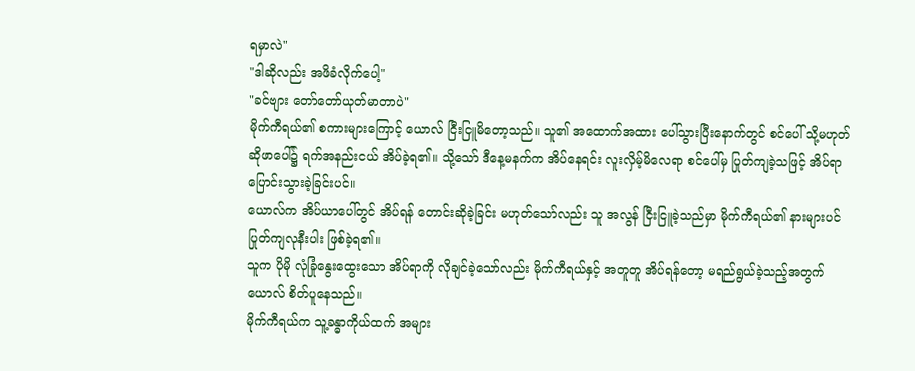ရမှာလဲ"
"ဒါဆိုလည်း အဖိခံလိုက်ပေါ့"
"ခင်ဗျား တော်တော်ယုတ်မာတာပဲ"
မိုက်ကီရယ်၏ စကားများကြောင့် ယောလ် ငြီးငြူမိတော့သည်။ သူ၏ အထောက်အထား ပေါ်သွားပြီးနောက်တွင် စင်ပေါ် သို့မဟုတ် ဆိုဖာပေါ်၌ ရက်အနည်းငယ် အိပ်ခဲ့ရ၏။ သို့သော် ဒီနေ့မနက်က အိပ်နေရင်း လူးလှိမ့်မိလေရာ စင်ပေါ်မှ ပြုတ်ကျခဲ့သဖြင့် အိပ်ရာပြောင်းသွားခဲ့ခြင်းပင်။
ယောလ်က အိပ်ယာပေါ်တွင် အိပ်ရန် တောင်းဆိုခဲ့ခြင်း မဟုတ်သော်လည်း သူ အလွန် ငြီးငြူခဲ့သည်မှာ မိုက်ကီရယ်၏ နားများပင် ပြုတ်ကျလုနီးပါး ဖြစ်ခဲ့ရ၏။
သူက ပိုမို လုံခြုံနွေးထွေးသော အိပ်ရာကို လိုချင်ခဲ့သော်လည်း မိုက်ကီရယ်နှင့် အတူတူ အိပ်ရန်တော့ မရည်ရွယ်ခဲ့သည့်အတွက် ယောလ် စိတ်ပူနေသည်။
မိုက်ကီရယ်က သူ့ခန္ဓာကိုယ်ထက် အများ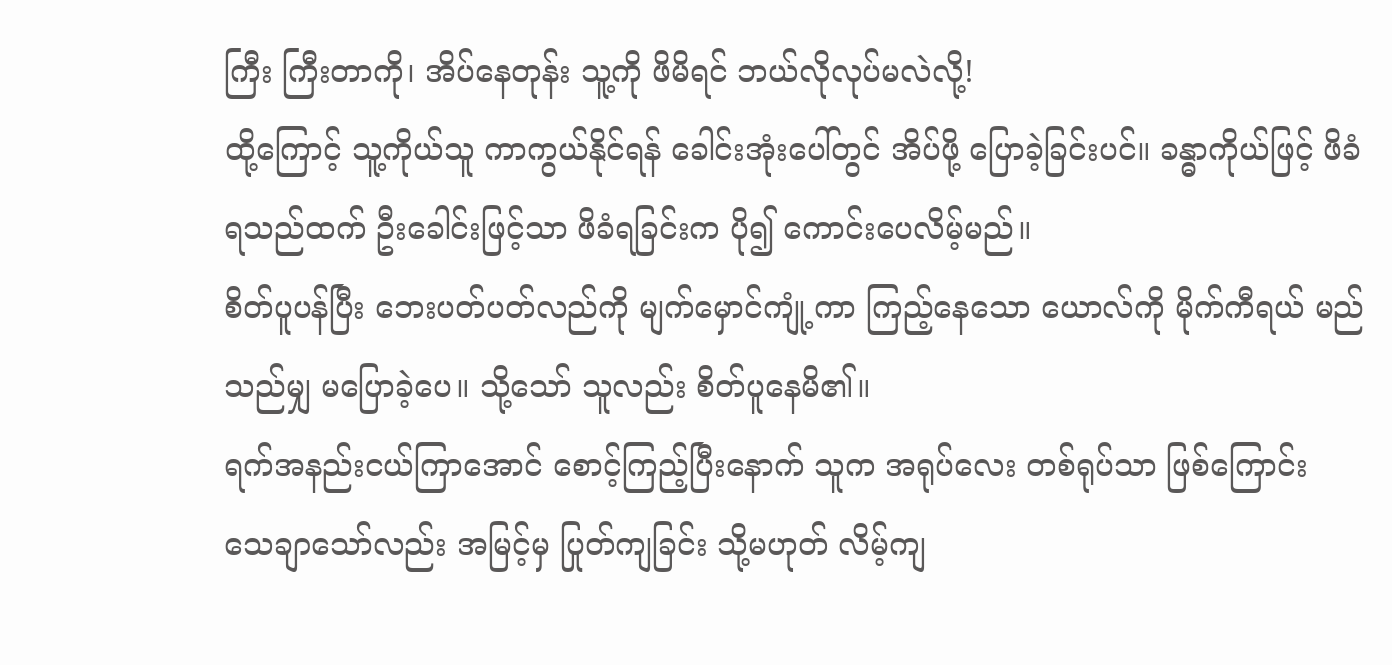ကြီး ကြီးတာကို၊ အိပ်နေတုန်း သူ့ကို ဖိမိရင် ဘယ်လိုလုပ်မလဲလို့!
ထို့ကြောင့် သူ့ကိုယ်သူ ကာကွယ်နိုင်ရန် ခေါင်းအုံးပေါ်တွင် အိပ်ဖို့ ပြောခဲ့ခြင်းပင်။ ခန္ဓာကိုယ်ဖြင့် ဖိခံရသည်ထက် ဦးခေါင်းဖြင့်သာ ဖိခံရခြင်းက ပို၍ ကောင်းပေလိမ့်မည်။
စိတ်ပူပန်ပြီး ဘေးပတ်ပတ်လည်ကို မျက်မှောင်ကျုံ့ကာ ကြည့်နေသော ယောလ်ကို မိုက်ကီရယ် မည်သည်မျှ မပြောခဲ့ပေ။ သို့သော် သူလည်း စိတ်ပူနေမိ၏။
ရက်အနည်းငယ်ကြာအောင် စောင့်ကြည့်ပြီးနောက် သူက အရုပ်လေး တစ်ရုပ်သာ ဖြစ်ကြောင်း သေချာသော်လည်း အမြင့်မှ ပြုတ်ကျခြင်း သို့မဟုတ် လိမ့်ကျ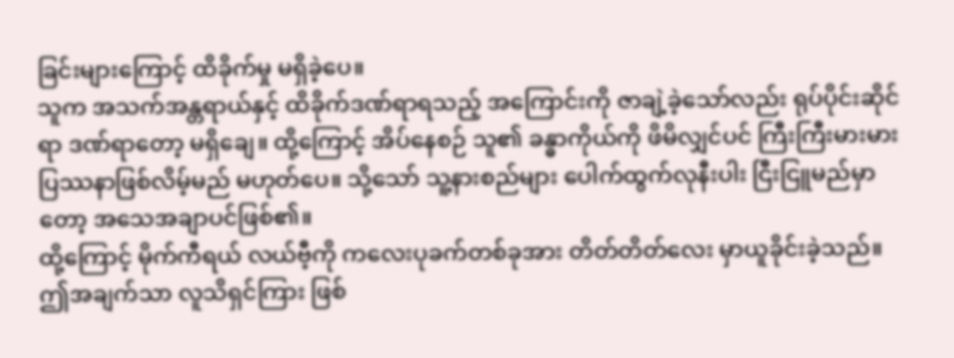ခြင်းများကြောင့် ထိခိုက်မှု မရှိခဲ့ပေ။
သူက အသက်အန္တရာယ်နှင့် ထိခိုက်ဒဏ်ရာရသည့် အကြောင်းကို ဇာချဲ့ခဲ့သော်လည်း ရုပ်ပိုင်းဆိုင်ရာ ဒဏ်ရာတော့ မရှိချေ။ ထို့ကြောင့် အိပ်နေစဉ် သူ၏ ခန္ဓာကိုယ်ကို ဖိမိလျှင်ပင် ကြီးကြီးမားမား ပြဿနာဖြစ်လိမ့်မည် မဟုတ်ပေ။ သို့သော် သူ့နားစည်များ ပေါက်ထွက်လုနီးပါး ငြီးငြူမည်မှာတော့ အသေအချာပင်ဖြစ်၏။
ထို့ကြောင့် မိုက်ကီရယ် လယ်ဗီ့ကို ကလေးပုခက်တစ်ခုအား တိတ်တိတ်လေး မှာယူခိုင်းခဲ့သည်။
ဤအချက်သာ လူသိရှင်ကြား ဖြစ်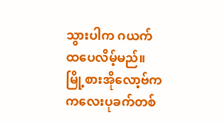သွားပါက ဂယက်ထပေလိမ့်မည်။ မြို့စားအိုလော့ဗ်က ကလေးပုခက်တစ်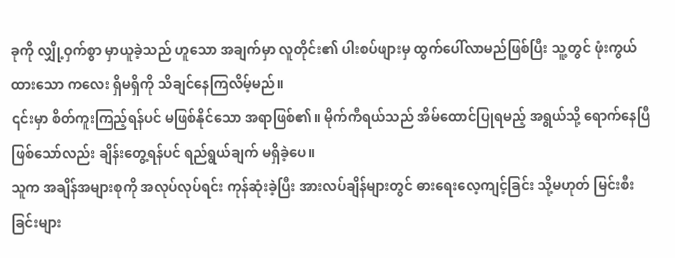ခုကို လျှို့ဝှက်စွာ မှာယူခဲ့သည် ဟူသော အချက်မှာ လူတိုင်း၏ ပါးစပ်ဖျားမှ ထွက်ပေါ်လာမည်ဖြစ်ပြီး သူ့တွင် ဖုံးကွယ်ထားသော ကလေး ရှိမရှိကို သိချင်နေကြလိမ့်မည်။
၎င်းမှာ စိတ်ကူးကြည့်ရန်ပင် မဖြစ်နိုင်သော အရာဖြစ်၏။ မိုက်ကီရယ်သည် အိမ်ထောင်ပြုရမည့် အရွယ်သို့ ရောက်နေပြီ ဖြစ်သော်လည်း ချိန်းတွေ့ရန်ပင် ရည်ရွယ်ချက် မရှိခဲ့ပေ။
သူက အချိန်အများစုကို အလုပ်လုပ်ရင်း ကုန်ဆုံးခဲ့ပြီး အားလပ်ချိန်များတွင် ဓားရေးလေ့ကျင့်ခြင်း သို့မဟုတ် မြင်းစီးခြင်းများ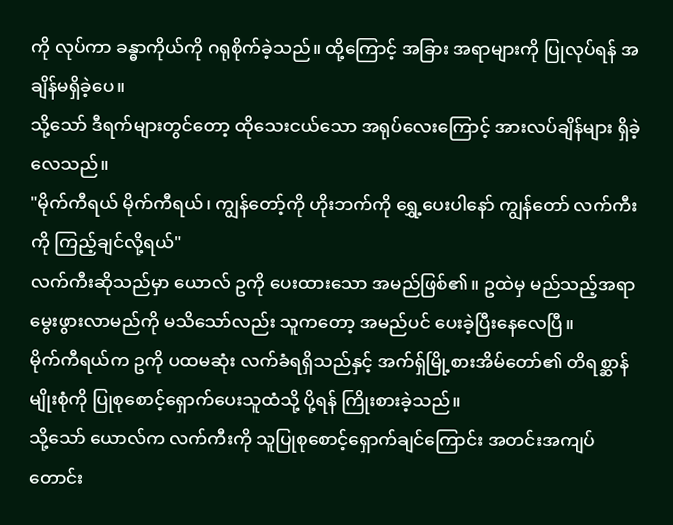ကို လုပ်ကာ ခန္ဓာကိုယ်ကို ဂရုစိုက်ခဲ့သည်။ ထို့ကြောင့် အခြား အရာများကို ပြုလုပ်ရန် အချိန်မရှိခဲ့ပေ။
သို့သော် ဒီရက်များတွင်တော့ ထိုသေးငယ်သော အရုပ်လေးကြောင့် အားလပ်ချိန်များ ရှိခဲ့လေသည်။
"မိုက်ကီရယ် မိုက်ကီရယ်၊ ကျွန်တော့်ကို ဟိုးဘက်ကို ရွှေ့ပေးပါနော် ကျွန်တော် လက်ကီးကို ကြည့်ချင်လို့ရယ်"
လက်ကီးဆိုသည်မှာ ယောလ် ဥကို ပေးထားသော အမည်ဖြစ်၏။ ဥထဲမှ မည်သည့်အရာ မွေးဖွားလာမည်ကို မသိသော်လည်း သူကတော့ အမည်ပင် ပေးခဲ့ပြီးနေလေပြီ။
မိုက်ကီရယ်က ဥကို ပထမဆုံး လက်ခံရရှိသည်နှင့် အက်ရှ်မြို့စားအိမ်တော်၏ တိရစ္ဆာန်မျိုးစုံကို ပြုစုစောင့်ရှောက်ပေးသူထံသို့ ပို့ရန် ကြိုးစားခဲ့သည်။
သို့သော် ယောလ်က လက်ကီးကို သူပြုစုစောင့်ရှောက်ချင်ကြောင်း အတင်းအကျပ် တောင်း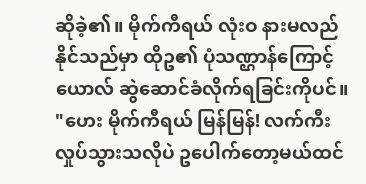ဆိုခဲ့၏။ မိုက်ကီရယ် လုံးဝ နားမလည်နိုင်သည်မှာ ထိုဥ၏ ပုံသဏ္ဌာန်ကြောင့် ယောလ် ဆွဲဆောင်ခံလိုက်ရခြင်းကိုပင်။
"ဟေး မိုက်ကီရယ် မြန်မြန်! လက်ကီး လှုပ်သွားသလိုပဲ ဥပေါက်တော့မယ်ထင်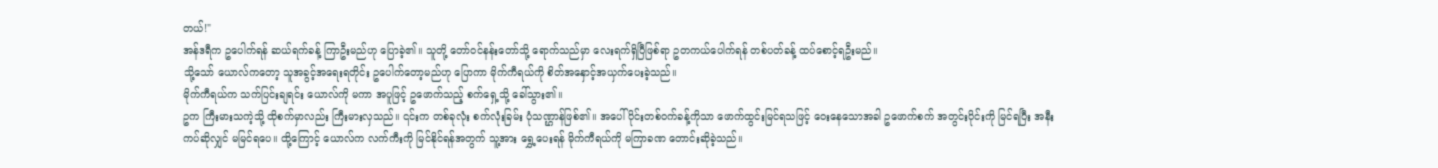တယ်!"
အန်ဒရီက ဥပေါက်ရန် ဆယ်ရက်ခန့် ကြာဦးမည်ဟု ပြောခဲ့၏။ သူတို့ တော်ဝင်နန်းတော်သို့ ရောက်သည်မှာ လေးရက်ရှိပြီဖြစ်ရာ ဥတကယ်ပေါက်ရန် တစ်ပတ်ခန့် ထပ်စောင့်ရဦးမည်။
သို့သော် ယောလ်ကတော့ သူအခွင့်အရေးရတိုင်း ဥပေါက်တော့မည်ဟု ပြောကာ မိုက်ကီရယ်ကို စိတ်အနှောင့်အယှက်ပေးခဲ့သည်။
မိုက်ကီရယ်က သက်ပြင်းချရင်း ယောလ်ကို မကာ အပူဖြင့် ဥဖောက်သည့် စက်ရှေ့သို့ ခေါ်သွား၏။
ဥက ကြီးမားသကဲ့သို့ ထိုစက်မှာလည်း ကြီးမားလှသည်။ ၎င်းက တစ်ခုလုံး စက်လုံးခြမ်း ပုံသဏ္ဌာန်ဖြစ်၏။ အပေါ်ပိုင်းတစ်ဝက်ခန့်ကိုသာ ဖောက်ထွင်းမြင်ရသဖြင့် ဝေးနေသောအခါ ဥဖောက်စက် အတွင်းပိုင်းကို မြင်ရပြီး အနီးကပ်ဆိုလျှင် မမြင်ရပေ။ ထို့ကြောင့် ယောလ်က လက်ကီးကို မြင်နိုင်ရန်အတွက် သူ့အား ရွှေ့ပေးရန် မိုက်ကီရယ်ကို မကြာခဏ တောင်းဆိုခဲ့သည်။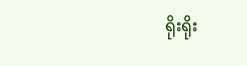ရိုးရိုး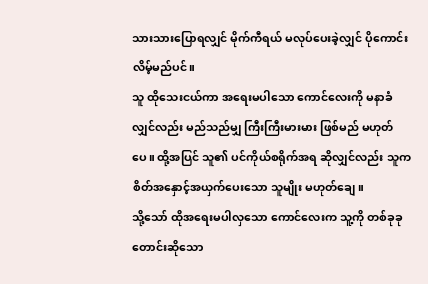သားသားပြောရလျှင် မိုက်ကီရယ် မလုပ်ပေးခဲ့လျှင် ပိုကောင်းလိမ့်မည်ပင်။
သူ ထိုသေးငယ်ကာ အရေးမပါသော ကောင်လေးကို မနာခံလျှင်လည်း မည်သည်မျှ ကြီးကြီးမားမား ဖြစ်မည် မဟုတ်ပေ။ ထို့အပြင် သူ၏ ပင်ကိုယ်စရိုက်အရ ဆိုလျှင်လည်း သူက စိတ်အနှောင့်အယှက်ပေးသော သူမျိုး မဟုတ်ချေ။
သို့သော် ထိုအရေးမပါလှသော ကောင်လေးက သူ့ကို တစ်ခုခု တောင်းဆိုသော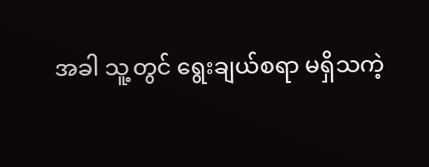အခါ သူ့တွင် ရွေးချယ်စရာ မရှိသကဲ့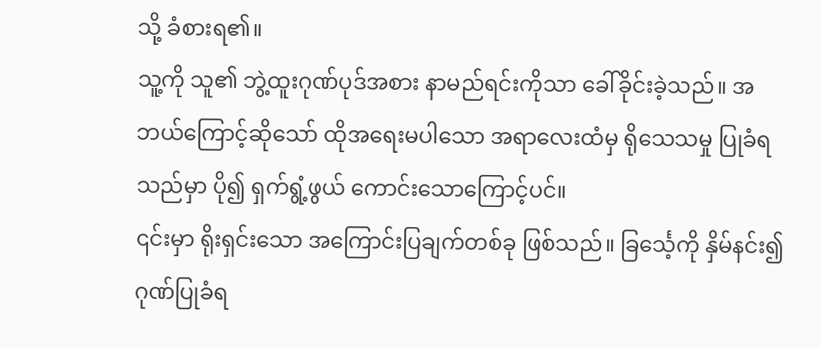သို့ ခံစားရ၏။
သူ့ကို သူ၏ ဘွဲ့ထူးဂုဏ်ပုဒ်အစား နာမည်ရင်းကိုသာ ခေါ်ခိုင်းခဲ့သည်။ အဘယ်ကြောင့်ဆိုသော် ထိုအရေးမပါသော အရာလေးထံမှ ရိုသေသမှု ပြုခံရသည်မှာ ပို၍ ရှက်ရွံ့ဖွယ် ကောင်းသောကြောင့်ပင်။
၎င်းမှာ ရိုးရှင်းသော အကြောင်းပြချက်တစ်ခု ဖြစ်သည်။ ခြင်္သေ့ကို နှိမ်နင်း၍ ဂုဏ်ပြုခံရ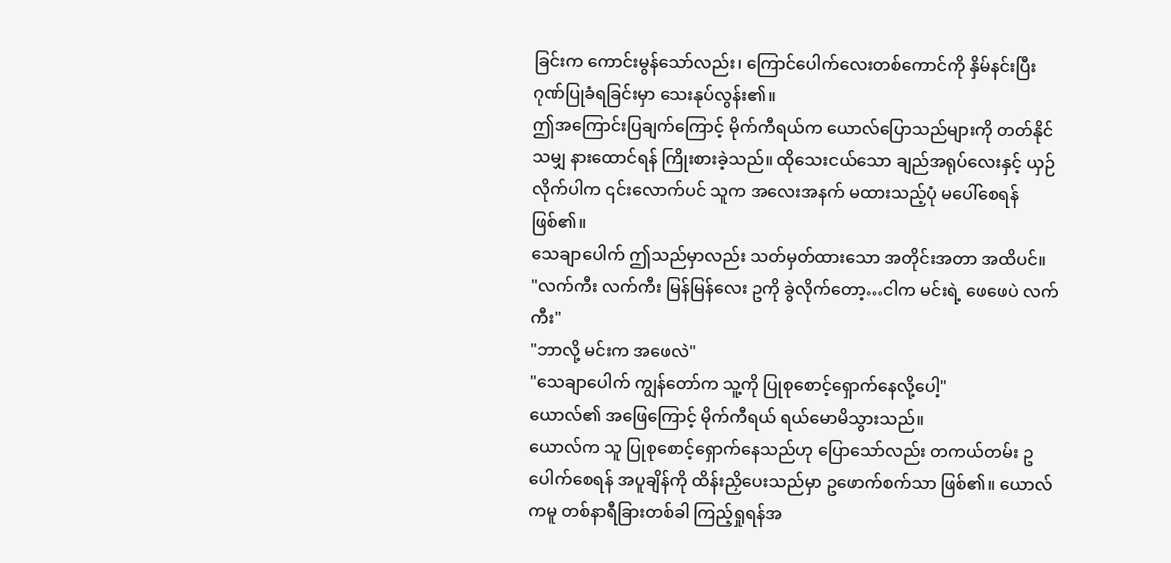ခြင်းက ကောင်းမွန်သော်လည်း၊ ကြောင်ပေါက်လေးတစ်ကောင်ကို နှိမ်နင်းပြီး ဂုဏ်ပြုခံရခြင်းမှာ သေးနုပ်လွန်း၏။
ဤအကြောင်းပြချက်ကြောင့် မိုက်ကီရယ်က ယောလ်ပြောသည်များကို တတ်နိုင်သမျှ နားထောင်ရန် ကြိုးစားခဲ့သည်။ ထိုသေးငယ်သော ချည်အရုပ်လေးနှင့် ယှဉ်လိုက်ပါက ၎င်းလောက်ပင် သူက အလေးအနက် မထားသည့်ပုံ မပေါ်စေရန်ဖြစ်၏။
သေချာပေါက် ဤသည်မှာလည်း သတ်မှတ်ထားသော အတိုင်းအတာ အထိပင်။
"လက်ကီး လက်ကီး မြန်မြန်လေး ဥကို ခွဲလိုက်တော့…ငါက မင်းရဲ့ ဖေဖေပဲ လက်ကီး"
"ဘာလို့ မင်းက အဖေလဲ"
"သေချာပေါက် ကျွန်တော်က သူ့ကို ပြုစုစောင့်ရှောက်နေလို့ပေါ့"
ယောလ်၏ အဖြေကြောင့် မိုက်ကီရယ် ရယ်မောမိသွားသည်။
ယောလ်က သူ ပြုစုစောင့်ရှောက်နေသည်ဟု ပြောသော်လည်း တကယ်တမ်း ဥပေါက်စေရန် အပူချိန်ကို ထိန်းညှိပေးသည်မှာ ဥဖောက်စက်သာ ဖြစ်၏။ ယောလ်ကမူ တစ်နာရီခြားတစ်ခါ ကြည့်ရှုရန်အ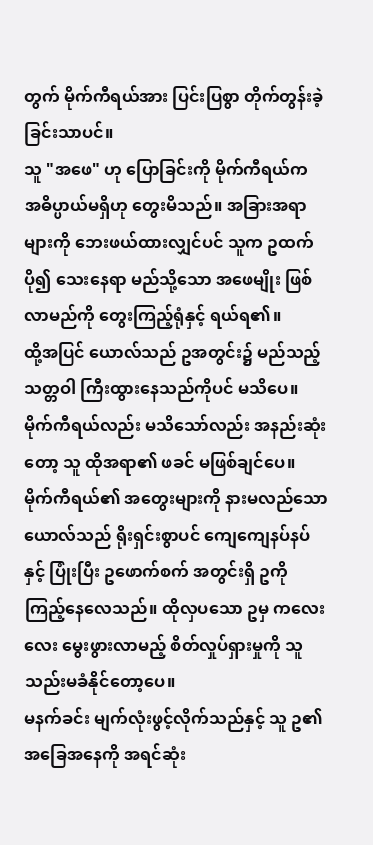တွက် မိုက်ကီရယ်အား ပြင်းပြစွာ တိုက်တွန်းခဲ့ခြင်းသာပင်။
သူ "အဖေ" ဟု ပြောခြင်းကို မိုက်ကီရယ်က အဓိပ္ပာယ်မရှိဟု တွေးမိသည်။ အခြားအရာများကို ဘေးဖယ်ထားလျှင်ပင် သူက ဥထက် ပို၍ သေးနေရာ မည်သို့သော အဖေမျိုး ဖြစ်လာမည်ကို တွေးကြည့်ရုံနှင့် ရယ်ရ၏။
ထို့အပြင် ယောလ်သည် ဥအတွင်း၌ မည်သည့် သတ္တဝါ ကြီးထွားနေသည်ကိုပင် မသိပေ။ မိုက်ကီရယ်လည်း မသိသော်လည်း အနည်းဆုံးတော့ သူ ထိုအရာ၏ ဖခင် မဖြစ်ချင်ပေ။
မိုက်ကီရယ်၏ အတွေးများကို နားမလည်သော ယောလ်သည် ရိုးရှင်းစွာပင် ကျေကျေနပ်နပ်နှင့် ပြုံးပြီး ဥဖောက်စက် အတွင်းရှိ ဥကို ကြည့်နေလေသည်။ ထိုလှပသော ဥမှ ကလေးလေး မွေးဖွားလာမည့် စိတ်လှုပ်ရှားမှုကို သူ သည်းမခံနိုင်တော့ပေ။
မနက်ခင်း မျက်လုံးဖွင့်လိုက်သည်နှင့် သူ ဥ၏ အခြေအနေကို အရင်ဆုံး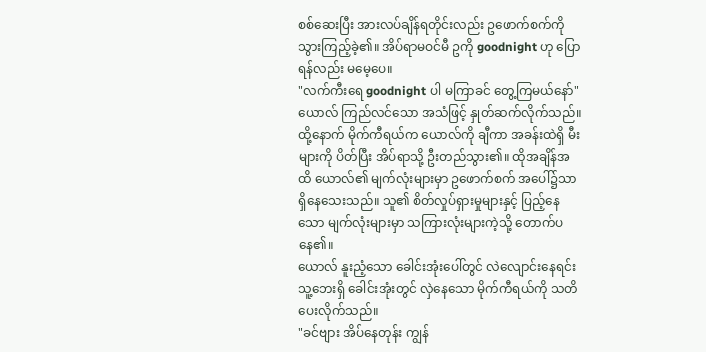စစ်ဆေးပြီး အားလပ်ချိန်ရတိုင်းလည်း ဥဖောက်စက်ကို သွားကြည့်ခဲ့၏။ အိပ်ရာမဝင်မီ ဥကို goodnight ဟု ပြောရန်လည်း မမေ့ပေ။
"လက်ကီးရေ goodnight ပါ မကြာခင် တွေ့ကြမယ်နော်"
ယောလ် ကြည်လင်သော အသံဖြင့် နှုတ်ဆက်လိုက်သည်။ ထို့နောက် မိုက်ကီရယ်က ယောလ်ကို ချီကာ အခန်းထဲရှိ မီးများကို ပိတ်ပြီး အိပ်ရာသို့ ဦးတည်သွား၏။ ထိုအချိန်အထိ ယောလ်၏ မျက်လုံးများမှာ ဥဖောက်စက် အပေါ်၌သာ ရှိနေသေးသည်။ သူ၏ စိတ်လှုပ်ရှားမှုများနှင့် ပြည့်နေသော မျက်လုံးများမှာ သကြားလုံးများကဲ့သို့ တောက်ပနေ၏။
ယောလ် နူးညံ့သော ခေါင်းအုံးပေါ်တွင် လဲလျောင်းနေရင်း သူ့ဘေးရှိ ခေါင်းအုံးတွင် လှဲနေသော မိုက်ကီရယ်ကို သတိပေးလိုက်သည်။
"ခင်ဗျား အိပ်နေတုန်း ကျွန်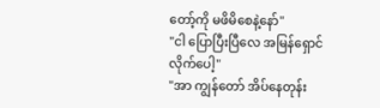တော့်ကို မဖိမိစေနဲ့နော်"
"ငါ ပြောပြီးပြီလေ အမြန်ရှောင်လိုက်ပေါ့"
"အာ ကျွန်တော် အိပ်နေတုန်း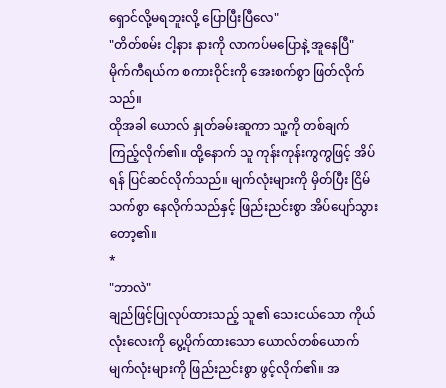ရှောင်လို့မရဘူးလို့ ပြောပြီးပြီလေ"
"တိတ်စမ်း ငါ့နား နားကို လာကပ်မပြောနဲ့ အူနေပြီ"
မိုက်ကီရယ်က စကားဝိုင်းကို အေးစက်စွာ ဖြတ်လိုက်သည်။
ထိုအခါ ယောလ် နှုတ်ခမ်းဆူကာ သူ့ကို တစ်ချက် ကြည့်လိုက်၏။ ထို့နောက် သူ ကုန်းကုန်းကွကွဖြင့် အိပ်ရန် ပြင်ဆင်လိုက်သည်။ မျက်လုံးများကို မှိတ်ပြီး ငြိမ်သက်စွာ နေလိုက်သည်နှင့် ဖြည်းညင်းစွာ အိပ်ပျော်သွားတော့၏။
*
"ဘာလဲ"
ချည်ဖြင့်ပြုလုပ်ထားသည့် သူ၏ သေးငယ်သော ကိုယ်လုံးလေးကို ပွေ့ပိုက်ထားသော ယောလ်တစ်ယောက် မျက်လုံးများကို ဖြည်းညင်းစွာ ဖွင့်လိုက်၏။ အ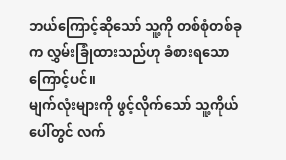ဘယ်ကြောင့်ဆိုသော် သူ့ကို တစ်စုံတစ်ခုက လွှမ်းခြုံထားသည်ဟု ခံစားရသောကြောင့်ပင်။
မျက်လုံးများကို ဖွင့်လိုက်သော် သူ့ကိုယ်ပေါ်တွင် လက်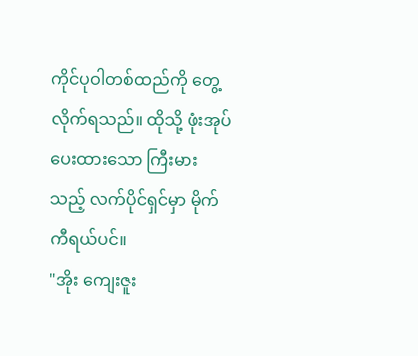ကိုင်ပုဝါတစ်ထည်ကို တွေ့လိုက်ရသည်။ ထိုသို့ ဖုံးအုပ်ပေးထားသော ကြီးမားသည့် လက်ပိုင်ရှင်မှာ မိုက်ကီရယ်ပင်။
"အိုး ကျေးဇူး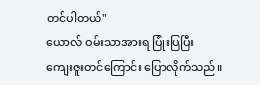တင်ပါတယ်"
ယောလ် ဝမ်းသာအားရ ပြုံးပြပြီး ကျေးဇူးတင်ကြောင်း ပြောလိုက်သည်။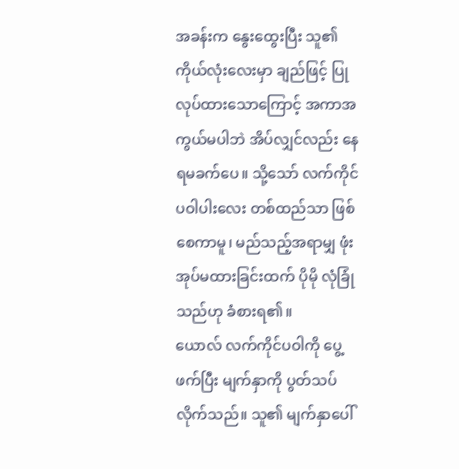အခန်းက နွေးထွေးပြီး သူ၏ ကိုယ်လုံးလေးမှာ ချည်ဖြင့် ပြုလုပ်ထားသောကြောင့် အကာအကွယ်မပါဘဲ အိပ်လျှင်လည်း နေရမခက်ပေ။ သို့သော် လက်ကိုင်ပဝါပါးလေး တစ်ထည်သာ ဖြစ်စေကာမူ၊ မည်သည့်အရာမျှ ဖုံးအုပ်မထားခြင်းထက် ပိုမို လုံခြုံသည်ဟု ခံစားရ၏။
ယောလ် လက်ကိုင်ပဝါကို ပွေ့ဖက်ပြီး မျက်နှာကို ပွတ်သပ်လိုက်သည်။ သူ၏ မျက်နှာပေါ်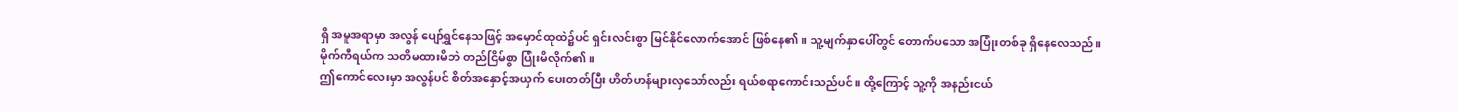ရှိ အမူအရာမှာ အလွန် ပျော်ရွှင်နေသဖြင့် အမှောင်ထုထဲ၌ပင် ရှင်းလင်းစွာ မြင်နိုင်လောက်အောင် ဖြစ်နေ၏။ သူ့မျက်နှာပေါ်တွင် တောက်ပသော အပြုံးတစ်ခု ရှိနေလေသည်။
မိုက်ကီရယ်က သတိမထားမိဘဲ တည်ငြိမ်စွာ ပြုံးမိလိုက်၏။
ဤကောင်လေးမှာ အလွန်ပင် စိတ်အနှောင့်အယှက် ပေးတတ်ပြီး ဟိတ်ဟန်များလှသော်လည်း ရယ်စရာကောင်းသည်ပင်။ ထို့ကြောင့် သူ့ကို အနည်းငယ်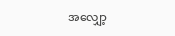အလျှော့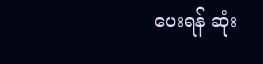ပေးရန် ဆုံး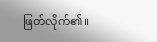ဖြတ်လိုက်၏။